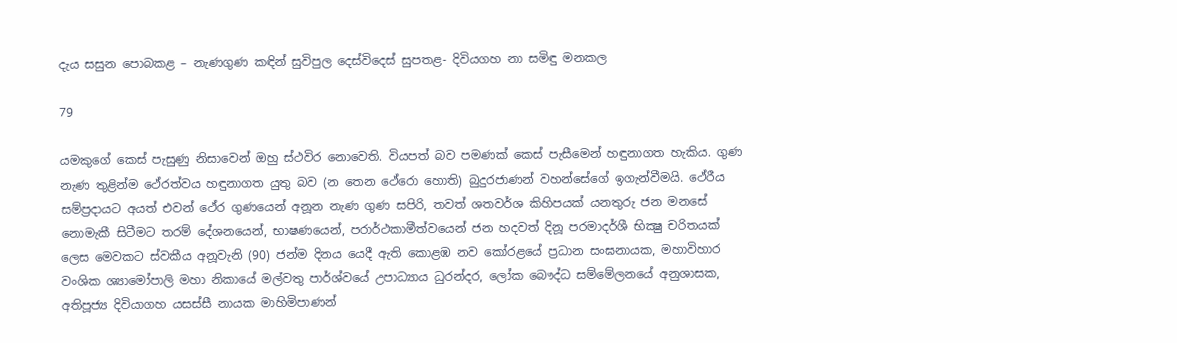දැය සසුන පොබකළ – නැණගුණ කඳින් සුවිපුල දෙස්විදෙස් සුපතළ- දිවියගහ නා සමිඳු මනකල

79

යමකුගේ කෙස් පැසුණු නිසාවෙන් ඔහු ස්ථවිර නොවෙති. වියපත් බව පමණක් කෙස් පැසීමෙන් හඳුනාගත හැකිය. ගුණ නැණ තුළින්ම ථේරත්වය හඳුනාගත යුතු බව (න තෙන ථේරො හොති) බුදුරජාණන් වහන්සේගේ ඉගැන්වීමයි. ථේරීය සම්ප්‍රදායට අයත් එවන් ථේර ගුණයෙන් අනූන නැණ ගුණ සපිරි, තවත් ශතවර්ශ කිහිපයක් යනතුරු ජන මනසේ නොමැකී සිටීමට තරම් දේශනයෙන්, භාෂණයෙන්, පරාර්ථකාමීත්වයෙන් ජන හදවත් දිනූ පරමාදර්ශී භික්‍ෂු චරිතයක් ලෙස මෙවකට ස්වකීය අනූවැනි (90) ජන්ම දිනය යෙදී ඇති කොළඹ නව කෝරළයේ ප්‍රධාන සංඝනායක, මහාවිහාර වංශික ශ්‍යාමෝපාලි මහා නිකායේ මල්වතු පාර්ශ්වයේ උපාධ්‍යාය ධුරන්දර, ලෝක බෞද්ධ සම්මේලනයේ අනුශාසක, අතිපූජ්‍ය දිවියාගහ යසස්සී නායක මාහිමිපාණන්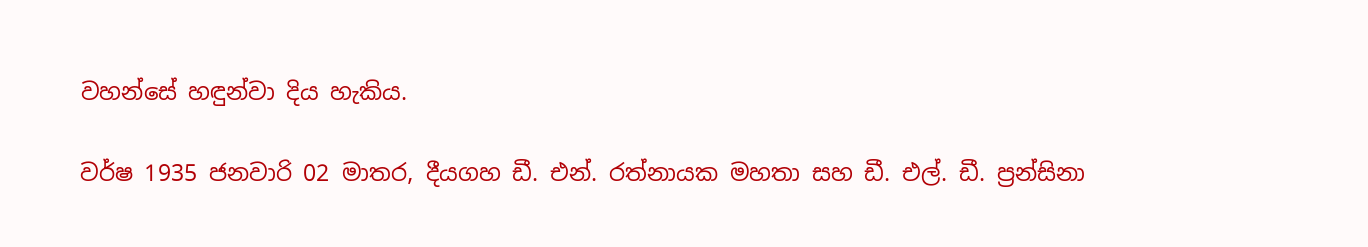වහන්සේ හඳුන්වා දිය හැකිය.

වර්ෂ 1935 ජනවාරි 02 මාතර, දීයගහ ඩී. එන්. රත්නායක මහතා සහ ඩී. එල්. ඩී. ප්‍රන්සිනා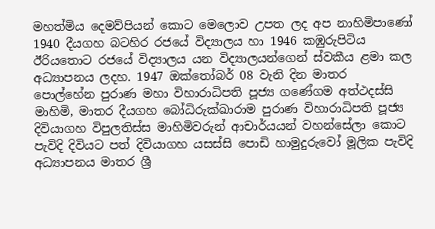මහත්මිය දෙමව්පියන් කොට මෙලොව උපත ලද අප නාහිමිපාණෝ 1940 දීයගහ බටහිර රජයේ විද්‍යාලය හා 1946 කඹුරුපිටිය ඊරියතොට රජයේ විද්‍යාලය යන විද්‍යාලයන්ගෙන් ස්වකීය ළමා කල අධ්‍යාපනය ලදහ. 1947 ඔක්තෝබර් 08 වැනි දින මාතර පොල්හේන පුරාණ මහා විහාරාධිපති පූජ්‍ය ගණේගම අත්ථදස්සි මාහිමි, මාතර දීයගහ බෝධිරුක්ඛාරාම පුරාණ විහාරාධිපති පූජ්‍ය දිවියාගහ විපුලතිස්ස මාහිමිවරුන් ආචාර්යයන් වහන්සේලා කොට පැවිදි දිවියට පත් දිවියාගහ යසස්සි පොඩි හාමුදුරුවෝ මූලික පැවිදි අධ්‍යාපනය මාතර ශ්‍රී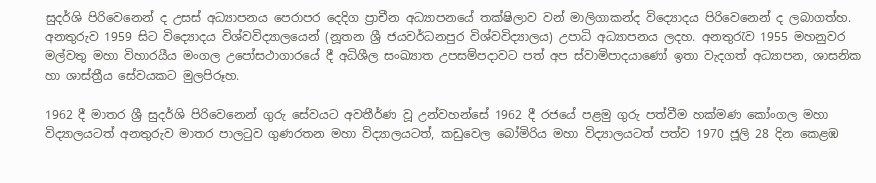සුදර්ශි පිරිවෙනෙන් ද උසස් අධ්‍යාපනය පෙරාපර දෙදිග ප්‍රාචීන අධ්‍යාපනයේ තක්ෂිලාව වන් මාලිගාකන්ද විද්‍යොදය පිරිවෙනෙන් ද ලබාගත්හ. අනතුරුව 1959 සිට විද්‍යොදය විශ්වවිද්‍යාලයෙන් (නූතන ශ්‍රී ජයවර්ධනපුර විශ්වවිද්‍යාලය) උපාධි අධ්‍යාපනය ලදහ. අනතුරැව 1955 මහනුවර මල්වතු මහා විහාරයීය මංගල උපෝසථාගාරයේ දී අධිශීල සංඛ්‍යාත උපසම්පදාවට පත් අප ස්වාමිපාදයාණෝ ඉතා වැදගත් අධ්‍යාපන, ශාසනික හා ශාස්ත්‍රීය සේවයකට මුලපිරූහ.

1962 දී මාතර ශ්‍රී සුදර්ශි පිරිවෙනෙන් ගුරු සේවයට අවතීර්ණ වූ උන්වහන්සේ 1962 දී රජයේ පළමු ගුරු පත්වීම හක්මණ කෝංගල මහා විද්‍යාලයටත් අනතුරුව මාතර පාලටුව ගුණරතන මහා විද්‍යාලයටත්, කඩුවෙල බෝමිරිය මහා විද්‍යාලයටත් පත්ව 1970 ජූලි 28 දින කෙළඹ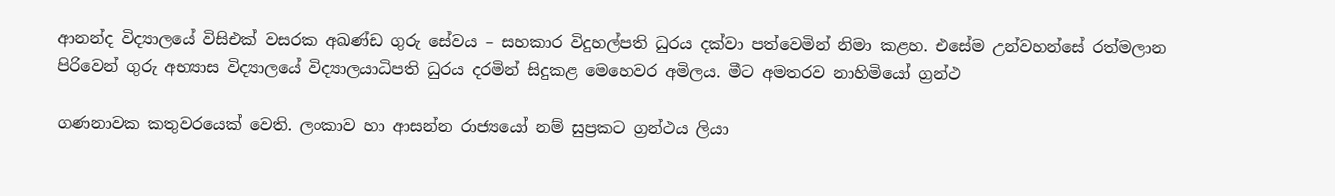ආනන්ද විද්‍යාලයේ විසිඑක් වසරක අඛණ්ඩ ගුරු සේවය – සහකාර විදුහල්පති ධුරය දක්වා පත්වෙමින් නිමා කළහ. එසේම උන්වහන්සේ රත්මලාන පිරිවෙන් ගුරු අභ්‍යාස විද්‍යාලයේ විද්‍යාලයාධිපති ධුරය දරමින් සිදුකළ මෙහෙවර අමිලය. මීට අමතරව නාහිමියෝ ග්‍රන්ථ

ගණනාවක කතුවරයෙක් වෙති. ලංකාව හා ආසන්න රාජ්‍යයෝ නම් සුප්‍රකට ග්‍රන්ථය ලියා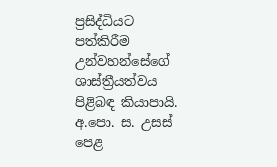ප්‍රසිද්ධියට පත්කිරීම උන්වහන්සේගේ ශාස්ත්‍රීයත්වය පිළිබඳ කියාපායි. අ.පො. ස. උසස් පෙළ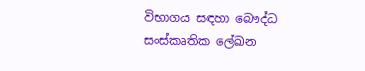විභාගය සඳහා බෞද්ධ සංස්කෘතික ලේඛන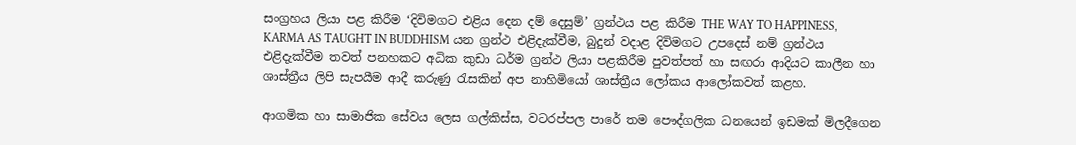සංග්‍රහය ලියා පළ කිරීම ‘දිවිමගට එළිය දෙන දම් දෙසුම්’ ග්‍රන්ථය පළ කිරීම THE WAY TO HAPPINESS, KARMA AS TAUGHT IN BUDDHISM යන ග්‍රන්ථ එළිදැක්වීම, බුදුන් වදාළ දිවිමගට උපදෙස් නම් ග්‍රන්ථය එළිදැක්වීම තවත් පනහකට අධික කුඩා ධර්ම ග්‍රන්ථ ලියා පළකිරීම පුවත්පත් හා සඟරා ආදියට කාලීන හා ශාස්ත්‍රීය ලිපි සැපයීම ආදී කරුණු රැසකින් අප නාහිමියෝ ශාස්ත්‍රීය ලෝකය ආලෝකවත් කළහ.

ආගමික හා සාමාජික සේවය ලෙස ගල්කිස්ස, වටරප්පල පාරේ තම පෞද්ගලික ධනයෙන් ඉඩමක් මිලදීගෙන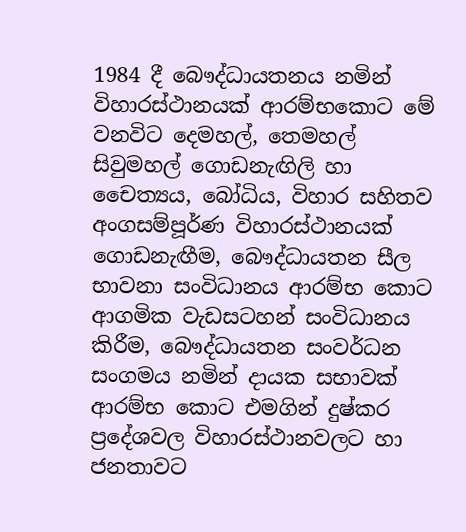1984 දී බෞද්ධායතනය නමින් විහාරස්ථානයක් ආරම්භකොට මේ වනවිට දෙමහල්, තෙමහල් සිවුමහල් ගොඩනැඟිලි හා චෛත්‍යය, බෝධිය, විහාර සහිතව අංගසම්පූර්ණ විහාරස්ථානයක් ගොඩනැඟීම, බෞද්ධායතන සීල භාවනා සංවිධානය ආරම්භ කොට ආගමික වැඩසටහන් සංවිධානය කිරීම, බෞද්ධායතන සංවර්ධන සංගමය නමින් දායක සභාවක් ආරම්භ කොට එමගින් දුෂ්කර ප්‍රදේශවල විහාරස්ථානවලට හා ජනතාවට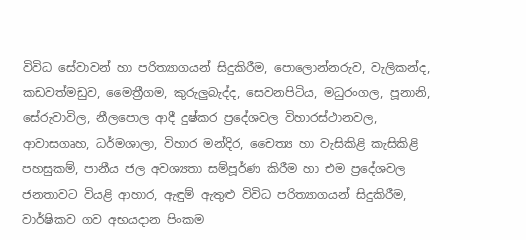විවිධ සේවාවන් හා පරිත්‍යාගයන් සිදුකිරීම, පොලොන්නරුව, වැලිකන්ද, කඩවත්මඩුව, මෛත්‍රීගම, කුරුලුබැද්ද, සෙවනපිටිය, මධුරංගල, පූනානි, සේරුවාවිල, නීලපොල ආදී දුෂ්කර ප්‍රදේශවල විහාරස්ථානවල, ආවාසගෘහ, ධර්මශාලා, විහාර මන්දිර, චෛත්‍ය හා වැසිකිළි කැසිකිළි පහසුකම්, පානීය ජල අවශ්‍යතා සම්පූර්ණ කිරීම හා එම ප්‍රදේශවල ජනතාවට වියළි ආහාර, ඇඳුම් ඇතුළු විවිධ පරිත්‍යාගයන් සිදුකිරීම, වාර්ෂිකව ගව අභයදාන පිංකම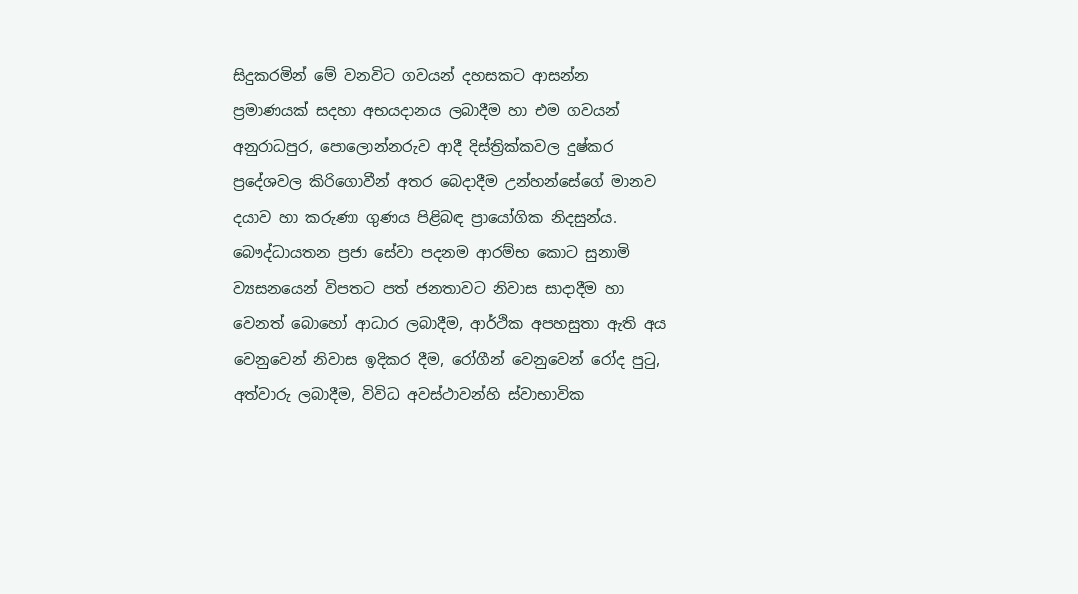සිදුකරමින් මේ වනවිට ගවයන් දහසකට ආසන්න ප්‍රමාණයක් සදහා අභයදානය ලබාදීම හා එම ගවයන් අනුරාධපුර, පොලොන්නරුව ආදී දිස්ත්‍රික්කවල දුෂ්කර ප්‍රදේශවල කිරිගොවීන් අතර බෙදාදීම උන්හන්සේගේ මානව දයාව හා කරුණා ගුණය පිළිබඳ ප්‍රායෝගික නිදසුන්ය. බෞද්ධායතන ප්‍රජා සේවා පදනම ආරම්භ කොට සුනාමි ව්‍යසනයෙන් විපතට පත් ජනතාවට නිවාස සාදාදීම හා වෙනත් බොහෝ ආධාර ලබාදීම, ආර්ථික අපහසුතා ඇති අය වෙනුවෙන් නිවාස ඉදිකර දීම, රෝගීන් වෙනුවෙන් රෝද පුටු, අත්වාරු ලබාදීම, විවිධ අවස්ථාවන්හි ස්වාභාවික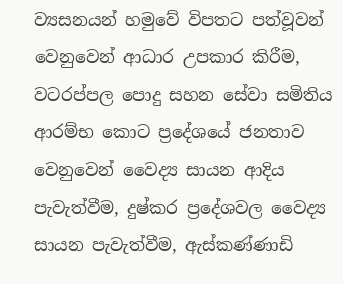ව්‍යසනයන් හමුවේ විපතට පත්වූවන් වෙනුවෙන් ආධාර උපකාර කිරීම, වටරප්පල පොදු සහන සේවා සමිතිය ආරම්භ කොට ප්‍රදේශයේ ජනතාව වෙනුවෙන් වෛද්‍ය සායන ආදිය පැවැත්වීම, දුෂ්කර ප්‍රදේශවල වෛද්‍ය සායන පැවැත්වීම, ඇස්කණ්ණාඩි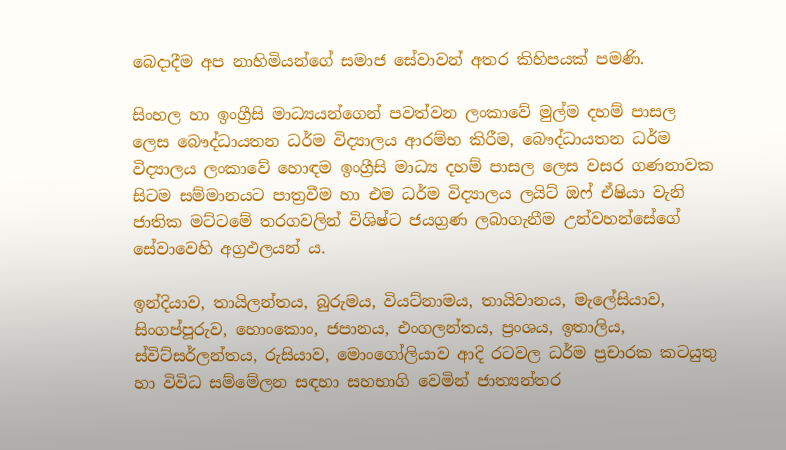බෙදාදීම අප නාහිමියන්ගේ සමාජ සේවාවන් අතර කිහිපයක් පමණි.

සිංහල හා ඉංග්‍රීසි මාධ්‍යයන්ගෙන් පවත්වන ලංකාවේ මුල්ම දහම් පාසල ලෙස බෞද්ධායතන ධර්ම විද්‍යාලය ආරම්භ කිරීම, බෞද්ධායතන ධර්ම විද්‍යාලය ලංකාවේ හොඳම ඉංග්‍රීසි මාධ්‍ය දහම් පාසල ලෙස වසර ගණනාවක සිටම සම්මානයට පාත්‍රවීම හා එම ධර්ම විද්‍යාලය ලයිට් ඔෆ් ඒෂියා වැනි ජාතික මට්ටමේ තරගවලින් විශිෂ්ට ජයග්‍රණ ලබාගැනීම උන්වහන්සේගේ සේවාවෙහි අග්‍රඵලයන් ය.

ඉන්දියාව, තායිලන්තය, බුරුමය, වියට්නාමය, තායිවානය, මැලේසියාව, සිංගප්පූරුව, හොංකොං, ජපානය, එංගලන්තය, ප්‍රංශය, ඉතාලිය, ස්විට්සර්ලන්තය, රුසියාව, මොංගෝලියාව ආදි රටවල ධර්ම ප්‍රචාරක කටයුතු හා විවිධ සම්මේලන සඳහා සහභාගි වෙමින් ජාත්‍යන්තර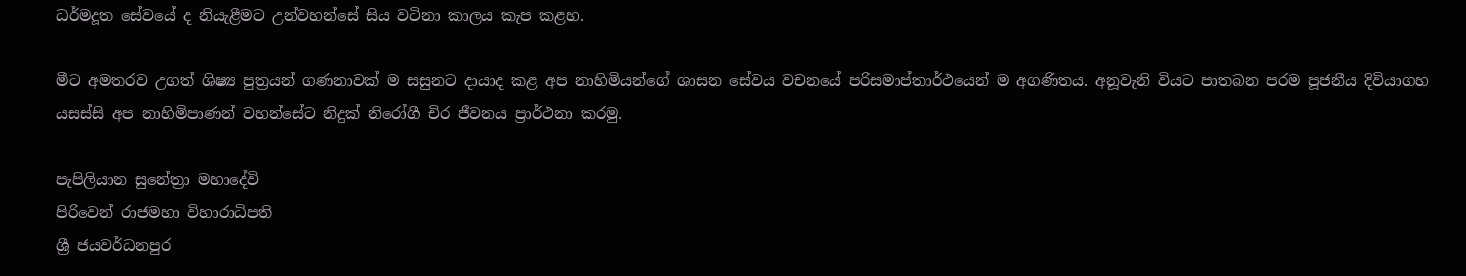ධර්මදූත සේවයේ ද නියැළීමට උන්වහන්සේ සිය වටිනා කාලය කැප කළහ.

මීට අමතරව උගත් ශිෂ්‍ය පුත්‍රයන් ගණනාවක් ම සසුනට දායාද කළ අප නාහිමියන්ගේ ශාසන සේවය වචනයේ පරිසමාප්තාර්ථයෙන් ම අගණිතය. අනූවැනි වියට පාතබන පරම පූජනීය දිවියාගහ යසස්සි අප නාහිමිපාණන් වහන්සේට නිදුක් නිරෝගී චිර ජීවනය ප්‍රාර්ථනා කරමු.

පැපිලියාන සුනේත්‍රා මහාදේවි
පිරිවෙන් රාජමහා විහාරාධිපති
ශ්‍රී ජයවර්ධනපුර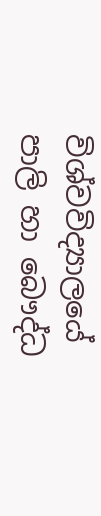විශ්වවිද්‍යාලයේ
පාලි හා බෞද්ධ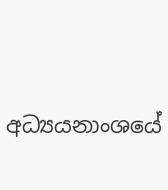අධ්‍යයනාංශයේ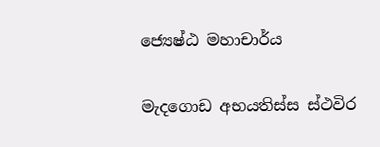ජ්‍යෙෂ්ඨ මහාචාර්ය

මැදගොඩ අභයතිස්ස ස්ථවිර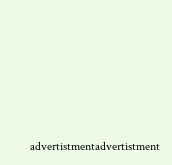advertistmentadvertistment